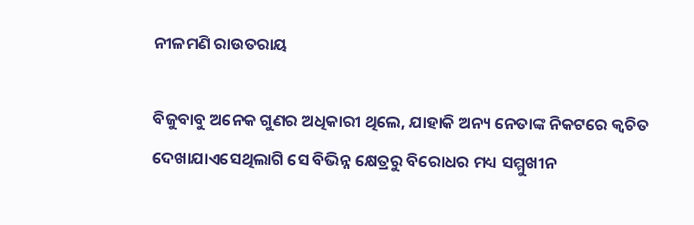ନୀଳମଣି ରାଉତରାୟ

ବିଜୁବାବୁ ଅନେକ ଗୁଣର ଅଧିକାରୀ ଥିଲେ, ଯାହାକି ଅନ୍ୟ ନେତାଙ୍କ ନିକଟରେ କ୍ୱଚିତ ଦେଖାଯାଏସେଥିଲାଗି ସେ ବିଭିନ୍ନ କ୍ଷେତ୍ରରୁ ବିରୋଧର ମଧ୍ୟ ସମ୍ମୁଖୀନ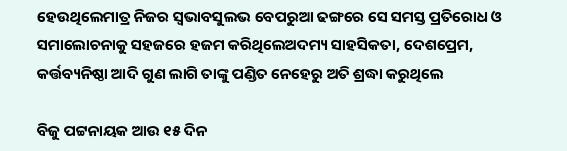ହେଉଥିଲେମାତ୍ର ନିଜର ସ୍ୱଭାବସୁଲଭ ବେପରୁଆ ଢଙ୍ଗରେ ସେ ସମସ୍ତ ପ୍ରତିରୋଧ ଓ ସମାଲୋଚନାକୁ ସହଜରେ ହଜମ କରିଥିଲେଅଦମ୍ୟ ସାହସିକତା, ଦେଶପ୍ରେମ, କର୍ତ୍ତବ୍ୟନିଷ୍ଠା ଆଦି ଗୁଣ ଲାଗି ତାଙ୍କୁ ପଣ୍ଡିତ ନେହେରୁ ଅତି ଶ୍ରଦ୍ଧା କରୁଥିଲେ

ବିଜୁ ପଟ୍ଟନାୟକ ଆଉ ୧୫ ଦିନ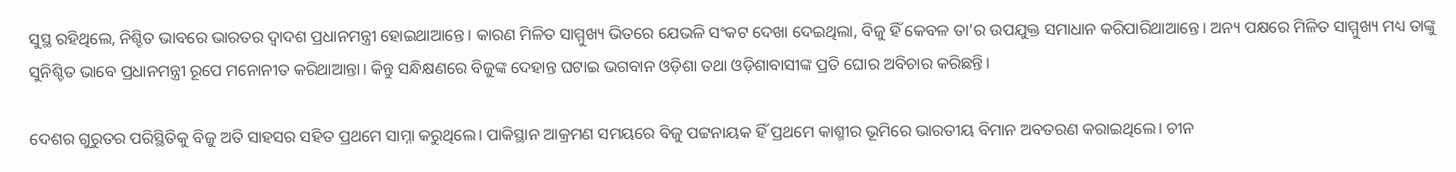ସୁସ୍ଥ ରହିଥିଲେ, ନିଶ୍ଚିତ ଭାବରେ ଭାରତର ଦ୍ୱାଦଶ ପ୍ରଧାନମନ୍ତ୍ରୀ ହୋଇଥାଆନ୍ତେ। କାରଣ ମିଳିତ ସାମ୍ମୁଖ୍ୟ ଭିତରେ ଯେଭଳି ସଂକଟ ଦେଖା ଦେଇଥିଲା, ବିଜୁ ହିଁ କେବଳ ତା’ର ଉପଯୁକ୍ତ ସମାଧାନ କରିପାରିଥାଆନ୍ତେ। ଅନ୍ୟ ପକ୍ଷରେ ମିଳିତ ସାମ୍ମୁଖ୍ୟ ମଧ୍ୟ ତାଙ୍କୁ ସୁନିଶ୍ଚିତ ଭାବେ ପ୍ରଧାନମନ୍ତ୍ରୀ ରୂପେ ମନୋନୀତ କରିଥାଆନ୍ତା। କିନ୍ତୁ ସନ୍ଧିକ୍ଷଣରେ ବିଜୁଙ୍କ ଦେହାନ୍ତ ଘଟାଇ ଭଗବାନ ଓଡ଼ିଶା ତଥା ଓଡ଼ିଶାବାସୀଙ୍କ ପ୍ରତି ଘୋର ଅବିଚାର କରିଛନ୍ତି।

ଦେଶର ଗୁରୁତର ପରିସ୍ଥିତିକୁ ବିଜୁ ଅତି ସାହସର ସହିତ ପ୍ରଥମେ ସାମ୍ନା କରୁଥିଲେ। ପାକିସ୍ଥାନ ଆକ୍ରମଣ ସମୟରେ ବିଜୁ ପଟ୍ଟନାୟକ ହିଁ ପ୍ରଥମେ କାଶ୍ମୀର ଭୂମିରେ ଭାରତୀୟ ବିମାନ ଅବତରଣ କରାଇଥିଲେ। ଚୀନ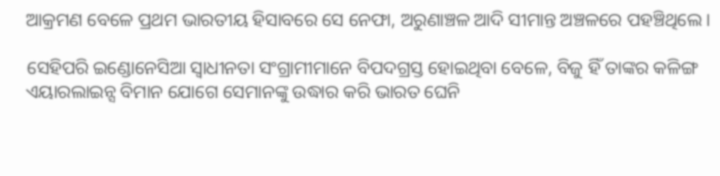ଆକ୍ରମଣ ବେଳେ ପ୍ରଥମ ଭାରତୀୟ ହିସାବରେ ସେ ନେଫା, ଅରୁଣାଞ୍ଚଳ ଆଦି ସୀମାନ୍ତ ଅଞ୍ଚଳରେ ପହଞ୍ଚିଥିଲେ।

ସେହିପରି ଇଣ୍ଡୋନେସିଆ ସ୍ୱାଧୀନତା ସଂଗ୍ରାମୀମାନେ ବିପଦଗ୍ରସ୍ତ ହୋଇଥିବା ବେଳେ, ବିଜୁ ହିଁ ତାଙ୍କର କଳିଙ୍ଗ ଏୟାରଲାଇନ୍ସ ବିମାନ ଯୋଗେ ସେମାନଙ୍କୁ ଉଦ୍ଧାର କରି ଭାରତ ଘେନି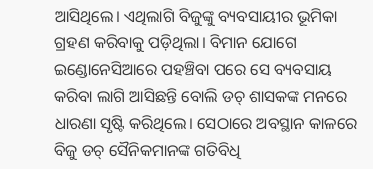ଆସିଥିଲେ। ଏଥିଲାଗି ବିଜୁଙ୍କୁ ବ୍ୟବସାୟୀର ଭୂମିକା ଗ୍ରହଣ କରିବାକୁ ପଡ଼ିଥିଲା। ବିମାନ ଯୋଗେ ଇଣ୍ଡୋନେସିଆରେ ପହଞ୍ଚିବା ପରେ ସେ ବ୍ୟବସାୟ କରିବା ଲାଗି ଆସିଛନ୍ତି ବୋଲି ଡଚ୍ ଶାସକଙ୍କ ମନରେ ଧାରଣା ସୃଷ୍ଟି କରିଥିଲେ। ସେଠାରେ ଅବସ୍ଥାନ କାଳରେ ବିଜୁ ଡଚ୍ ସୈନିକମାନଙ୍କ ଗତିବିଧି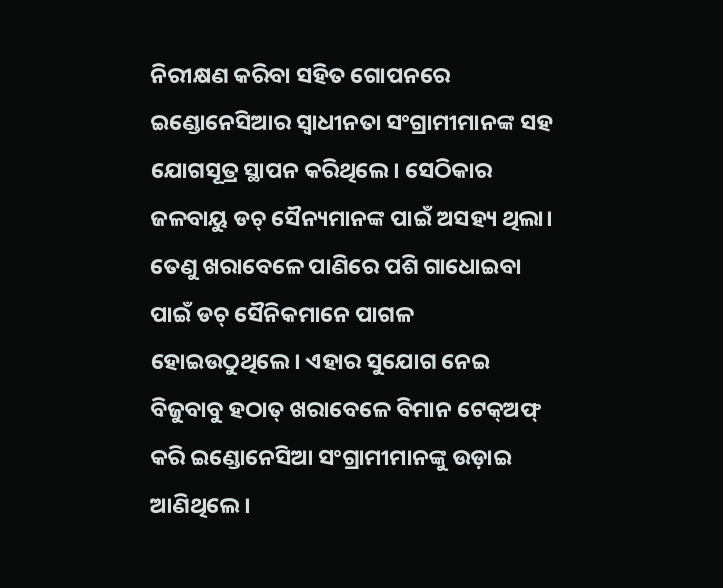ନିରୀକ୍ଷଣ କରିବା ସହିତ ଗୋପନରେ ଇଣ୍ଡୋନେସିଆର ସ୍ୱାଧୀନତା ସଂଗ୍ରାମୀମାନଙ୍କ ସହ ଯୋଗସୂତ୍ର ସ୍ଥାପନ କରିଥିଲେ। ସେଠିକାର ଜଳବାୟୁ ଡଚ୍ ସୈନ୍ୟମାନଙ୍କ ପାଇଁ ଅସହ୍ୟ ଥିଲା। ତେଣୁ ଖରାବେଳେ ପାଣିରେ ପଶି ଗାଧୋଇବା ପାଇଁ ଡଚ୍ ସୈନିକମାନେ ପାଗଳ ହୋଇଉଠୁଥିଲେ। ଏହାର ସୁଯୋଗ ନେଇ ବିଜୁବାବୁ ହଠାତ୍ ଖରାବେଳେ ବିମାନ ଟେକ୍ଅଫ୍ କରି ଇଣ୍ଡୋନେସିଆ ସଂଗ୍ରାମୀମାନଙ୍କୁ ଉଡ଼ାଇ ଆଣିଥିଲେ।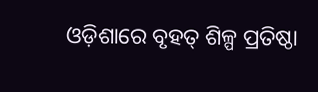ଓଡ଼ିଶାରେ ବୃହତ୍ ଶିଳ୍ପ ପ୍ରତିଷ୍ଠା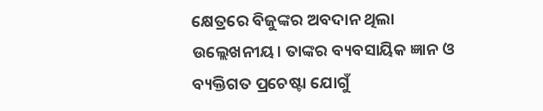କ୍ଷେତ୍ରରେ ବିଜୁଙ୍କର ଅବଦାନ ଥିଲା ଉଲ୍ଲେଖନୀୟ। ତାଙ୍କର ବ୍ୟବସାୟିକ ଜ୍ଞାନ ଓ ବ୍ୟକ୍ତିଗତ ପ୍ରଚେଷ୍ଟା ଯୋଗୁଁ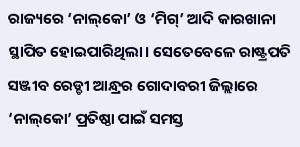ରାଜ୍ୟରେ ‘ନାଲ୍‌କୋ’ ଓ ‘ମିଗ୍’ ଆଦି କାରଖାନା ସ୍ଥାପିତ ହୋଇପାରିଥିଲା। ସେତେବେଳେ ରାଷ୍ଟ୍ରପତି ସଞ୍ଜୀବ ରେଡ୍ଡୀ ଆନ୍ଧ୍ରର ଗୋଦାବରୀ ଜିଲ୍ଲାରେ ‘ନାଲ୍‌କୋ’ ପ୍ରତିଷ୍ଠା ପାଇଁ ସମସ୍ତ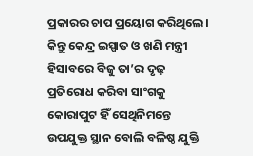ପ୍ରକାରର ଚାପ ପ୍ରୟୋଗ କରିଥିଲେ। କିନ୍ତୁ କେନ୍ଦ୍ର ଇସ୍ପାତ ଓ ଖଣି ମନ୍ତ୍ରୀ ହିସାବରେ ବିଜୁ ତା’ର ଦୃଢ଼ ପ୍ରତିରୋଧ କରିବା ସାଂଗକୁ କୋରାପୁଟ ହିଁ ସେଥିନିମନ୍ତେ ଉପଯୁକ୍ତ ସ୍ଥାନ ବୋଲି ବଳିଷ୍ଠ ଯୁକ୍ତି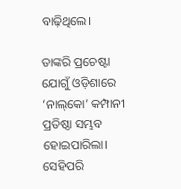ବାଢ଼ିଥିଲେ।

ତାଙ୍କରି ପ୍ରଚେଷ୍ଟା ଯୋଗୁଁ ଓଡ଼ିଶାରେ ‘ନାଲ୍‌କୋ’ କମ୍ପାନୀ ପ୍ରତିଷ୍ଠା ସମ୍ଭବ ହୋଇପାରିଲା। ସେହିପରି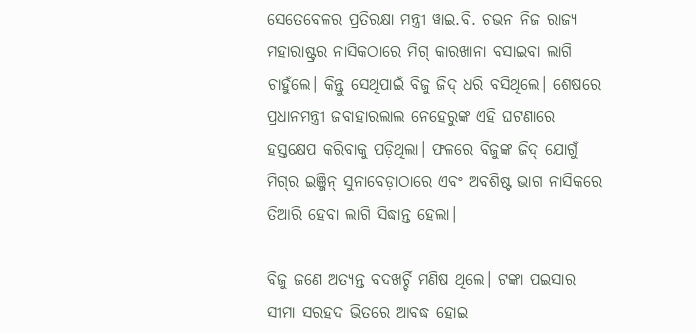ସେତେବେଳର ପ୍ରତିରକ୍ଷା ମନ୍ତ୍ରୀ ୱାଇ.ବି. ଚଭନ ନିଜ ରାଜ୍ୟ ମହାରାଷ୍ଟ୍ରର ନାସିକଠାରେ ମିଗ୍ କାରଖାନା ବସାଇବା ଲାଗି ଚାହୁଁଲେ। କିନ୍ତୁ ସେଥିପାଇଁ ବିଜୁ ଜିଦ୍ ଧରି ବସିଥିଲେ। ଶେଷରେ ପ୍ରଧାନମନ୍ତ୍ରୀ ଜବାହାରଲାଲ ନେହେରୁଙ୍କ ଏହି ଘଟଣାରେ ହସ୍ତକ୍ଷେପ କରିବାକୁ ପଡ଼ିଥିଲା। ଫଳରେ ବିଜୁଙ୍କ ଜିଦ୍ ଯୋଗୁଁ ମିଗ୍‌ର ଇଞ୍ଜିନ୍ ସୁନାବେଡ଼ାଠାରେ ଏବଂ ଅବଶିଷ୍ଟ ଭାଗ ନାସିକରେ ତିଆରି ହେବା ଲାଗି ସିଦ୍ଧାନ୍ତ ହେଲା।

ବିଜୁ ଜଣେ ଅତ୍ୟନ୍ତ ବଦଖର୍ଚ୍ଚି ମଣିଷ ଥିଲେ। ଟଙ୍କା ପଇସାର ସୀମା ସରହଦ ଭିତରେ ଆବଦ୍ଧ ହୋଇ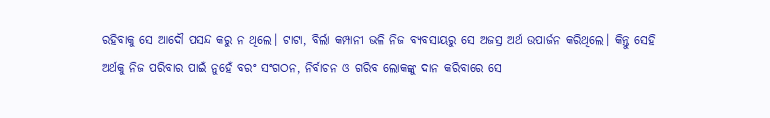ରହିବାକୁ ସେ ଆଦୌ ପସନ୍ଦ କରୁ ନ ଥିଲେ। ଟାଟା, ବିର୍ଲା କମ୍ପାନୀ ଭଳି ନିଜ ବ୍ୟବସାୟରୁ ସେ ଅଜସ୍ର ଅର୍ଥ ଉପାର୍ଜନ କରିଥିଲେ। କିନ୍ତୁ ସେହି ଅର୍ଥକୁ ନିଜ ପରିବାର ପାଇଁ ନୁହେଁ ବରଂ ସଂଗଠନ, ନିର୍ବାଚନ ଓ ଗରିବ ଲୋକଙ୍କୁ ଦାନ କରିବାରେ ସେ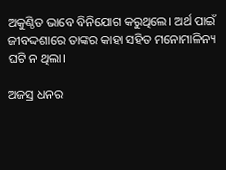ଅକୁଣ୍ଠିତ ଭାବେ ବିନିଯୋଗ କରୁଥିଲେ। ଅର୍ଥ ପାଇଁ ଜୀବଦ୍ଦଶାରେ ତାଙ୍କର କାହା ସହିତ ମନୋମାଳିନ୍ୟ ଘଟି ନ ଥିଲା।

ଅଜସ୍ର ଧନର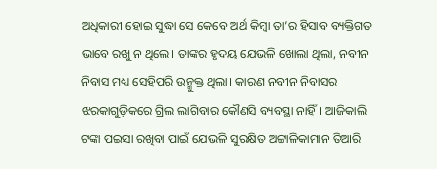ଅଧିକାରୀ ହୋଇ ସୁଦ୍ଧା ସେ କେବେ ଅର୍ଥ କିମ୍ବା ତା’ର ହିସାବ ବ୍ୟକ୍ତିଗତ ଭାବେ ରଖୁ ନ ଥିଲେ। ତାଙ୍କର ହୃଦୟ ଯେଭଳି ଖୋଲା ଥିଲା, ନବୀନ ନିବାସ ମଧ୍ୟ ସେହିପରି ଉନ୍ମୁକ୍ତ ଥିଲା। କାରଣ ନବୀନ ନିବାସର ଝରକାଗୁଡ଼ିକରେ ଗ୍ରିଲ ଲାଗିବାର କୌଣସି ବ୍ୟବସ୍ଥା ନାହିଁ। ଆଜିକାଲି ଟଙ୍କା ପଇସା ରଖିବା ପାଇଁ ଯେଭଳି ସୁରକ୍ଷିତ ଅଟ୍ଟାଳିକାମାନ ତିଆରି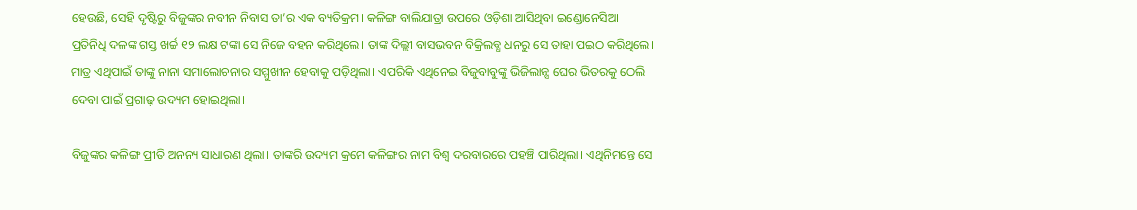ହେଉଛି, ସେହି ଦୃଷ୍ଟିରୁ ବିଜୁଙ୍କର ନବୀନ ନିବାସ ତା’ର ଏକ ବ୍ୟତିକ୍ରମ। କଳିଙ୍ଗ ବାଲିଯାତ୍ରା ଉପରେ ଓଡ଼ିଶା ଆସିଥିବା ଇଣ୍ଡୋନେସିଆ ପ୍ରତିନିଧି ଦଳଙ୍କ ଗସ୍ତ ଖର୍ଚ୍ଚ ୧୨ ଲକ୍ଷ ଟଙ୍କା ସେ ନିଜେ ବହନ କରିଥିଲେ। ତାଙ୍କ ଦିଲ୍ଲୀ ବାସଭବନ ବିକ୍ରିଲବ୍ଧ ଧନରୁ ସେ ତାହା ପଇଠ କରିଥିଲେ। ମାତ୍ର ଏଥିପାଇଁ ତାଙ୍କୁ ନାନା ସମାଲୋଚନାର ସମ୍ମୁଖୀନ ହେବାକୁ ପଡ଼ିଥିଲା। ଏପରିକି ଏଥିନେଇ ବିଜୁବାବୁଙ୍କୁ ଭିଜିଲାନ୍ସ ଘେର ଭିତରକୁ ଠେଲି ଦେବା ପାଇଁ ପ୍ରଗାଢ଼ ଉଦ୍ୟମ ହୋଇଥିଲା।

ବିଜୁଙ୍କର କଳିଙ୍ଗ ପ୍ରୀତି ଅନନ୍ୟ ସାଧାରଣ ଥିଲା। ତାଙ୍କରି ଉଦ୍ୟମ କ୍ରମେ କଳିଙ୍ଗର ନାମ ବିଶ୍ୱ ଦରବାରରେ ପହଞ୍ଚି ପାରିଥିଲା। ଏଥିନିମନ୍ତେ ସେ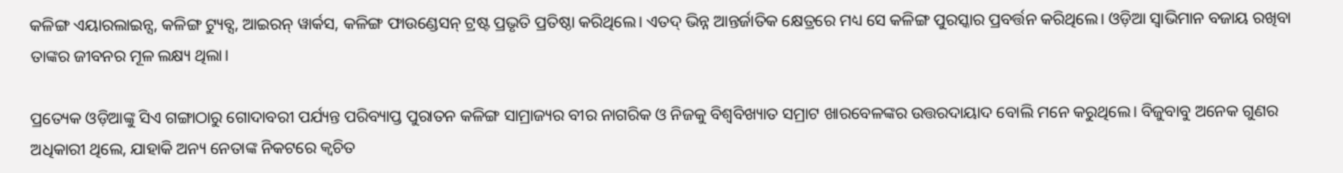କଳିଙ୍ଗ ଏୟାରଲାଇନ୍ସ, କଳିଙ୍ଗ ଟ୍ୟୁବ୍ସ, ଆଇରନ୍ ୱାର୍କସ, କଳିଙ୍ଗ ଫାଉଣ୍ଡେସନ୍ ଟ୍ରଷ୍ଟ ପ୍ରଭୃତି ପ୍ରତିଷ୍ଠା କରିଥିଲେ। ଏତଦ୍ ଭିନ୍ନ ଆନ୍ତର୍ଜାତିକ କ୍ଷେତ୍ରରେ ମଧ୍ୟ ସେ କଳିଙ୍ଗ ପୁରସ୍କାର ପ୍ରବର୍ତ୍ତନ କରିଥିଲେ। ଓଡ଼ିଆ ସ୍ୱାଭିମାନ ବଜାୟ ରଖିବା ତାଙ୍କର ଜୀବନର ମୂଳ ଲକ୍ଷ୍ୟ ଥିଲା।

ପ୍ରତ୍ୟେକ ଓଡ଼ିଆଙ୍କୁ ସିଏ ଗଙ୍ଗାଠାରୁ ଗୋଦାବରୀ ପର୍ଯ୍ୟନ୍ତ ପରିବ୍ୟାପ୍ତ ପୁରାତନ କଳିଙ୍ଗ ସାମ୍ରାଜ୍ୟର ବୀର ନାଗରିକ ଓ ନିଜକୁ ବିଶ୍ୱବିଖ୍ୟାତ ସମ୍ରାଟ ଖାରବେଳଙ୍କର ଉତ୍ତରଦାୟାଦ ବୋଲି ମନେ କରୁଥିଲେ। ବିଜୁବାବୁ ଅନେକ ଗୁଣର ଅଧିକାରୀ ଥିଲେ, ଯାହାକି ଅନ୍ୟ ନେତାଙ୍କ ନିକଟରେ କ୍ୱଚିତ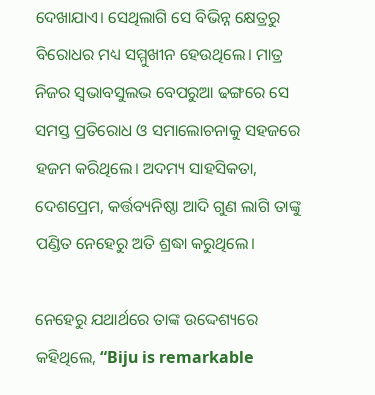ଦେଖାଯାଏ। ସେଥିଲାଗି ସେ ବିଭିନ୍ନ କ୍ଷେତ୍ରରୁ ବିରୋଧର ମଧ୍ୟ ସମ୍ମୁଖୀନ ହେଉଥିଲେ। ମାତ୍ର ନିଜର ସ୍ୱଭାବସୁଲଭ ବେପରୁଆ ଢଙ୍ଗରେ ସେ ସମସ୍ତ ପ୍ରତିରୋଧ ଓ ସମାଲୋଚନାକୁ ସହଜରେ ହଜମ କରିଥିଲେ। ଅଦମ୍ୟ ସାହସିକତା, ଦେଶପ୍ରେମ, କର୍ତ୍ତବ୍ୟନିଷ୍ଠା ଆଦି ଗୁଣ ଲାଗି ତାଙ୍କୁ ପଣ୍ଡିତ ନେହେରୁ ଅତି ଶ୍ରଦ୍ଧା କରୁଥିଲେ।

ନେହେରୁ ଯଥାର୍ଥରେ ତାଙ୍କ ଉଦ୍ଦେଶ୍ୟରେ କହିଥିଲେ, “Biju is remarkable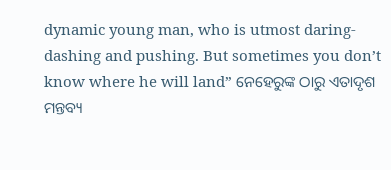dynamic young man, who is utmost daring-dashing and pushing. But sometimes you don’t know where he will land” ନେହେରୁଙ୍କ ଠାରୁ ଏତାଦୃଶ ମନ୍ତବ୍ୟ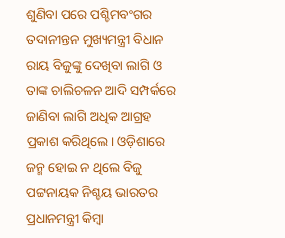ଶୁଣିବା ପରେ ପଶ୍ଚିମବଂଗର ତଦାନୀନ୍ତନ ମୁଖ୍ୟମନ୍ତ୍ରୀ ବିଧାନ ରାୟ ବିଜୁଙ୍କୁ ଦେଖିବା ଲାଗି ଓ ତାଙ୍କ ଚାଲିଚଳନ ଆଦି ସମ୍ପର୍କରେ ଜାଣିବା ଲାଗି ଅଧିକ ଆଗ୍ରହ ପ୍ରକାଶ କରିଥିଲେ। ଓଡ଼ିଶାରେ ଜନ୍ମ ହୋଇ ନ ଥିଲେ ବିଜୁ ପଟ୍ଟନାୟକ ନିଶ୍ଚୟ ଭାରତର ପ୍ରଧାନମନ୍ତ୍ରୀ କିମ୍ବା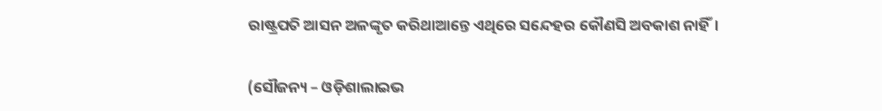ରାଷ୍ଟ୍ରପତି ଆସନ ଅଳଙ୍କୃତ କରିଥାଆନ୍ତେ ଏଥିରେ ସନ୍ଦେହର କୌଣସି ଅବକାଶ ନାହିଁ।

(ସୌଜନ୍ୟ – ଓଡ଼ିଶାଲାଇଭ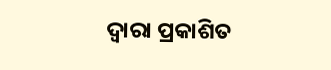ଦ୍ୱାରା ପ୍ରକାଶିତ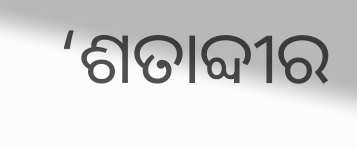‘ଶତାବ୍ଦୀର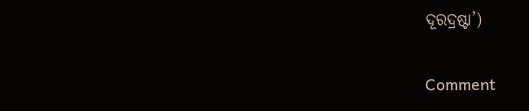ଦୂରଦ୍ରଷ୍ଟା’)

Comment